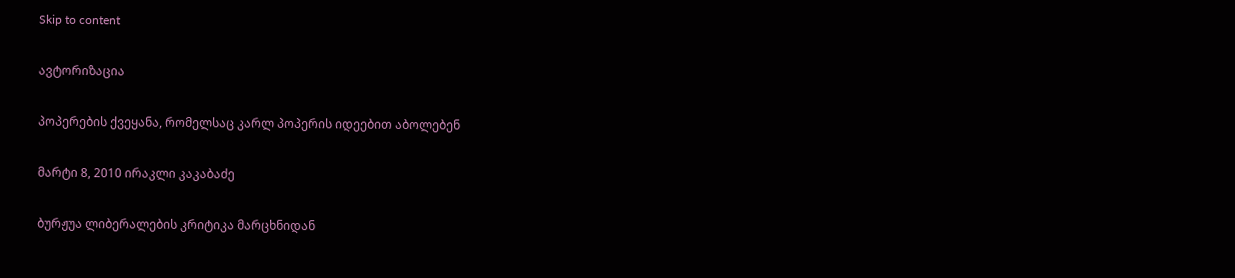Skip to content

ავტორიზაცია

პოპერების ქვეყანა, რომელსაც კარლ პოპერის იდეებით აბოლებენ

მარტი 8, 2010 ირაკლი კაკაბაძე

ბურჟუა ლიბერალების კრიტიკა მარცხნიდან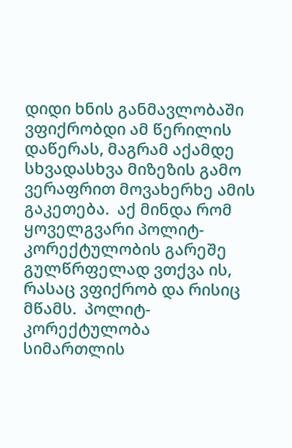დიდი ხნის განმავლობაში ვფიქრობდი ამ წერილის დაწერას, მაგრამ აქამდე სხვადასხვა მიზეზის გამო ვერაფრით მოვახერხე ამის გაკეთება.  აქ მინდა რომ ყოველგვარი პოლიტ-კორექტულობის გარეშე გულწრფელად ვთქვა ის, რასაც ვფიქრობ და რისიც მწამს.  პოლიტ-კორექტულობა სიმართლის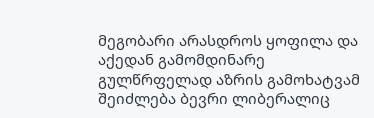მეგობარი არასდროს ყოფილა და აქედან გამომდინარე გულწრფელად აზრის გამოხატვამ შეიძლება ბევრი ლიბერალიც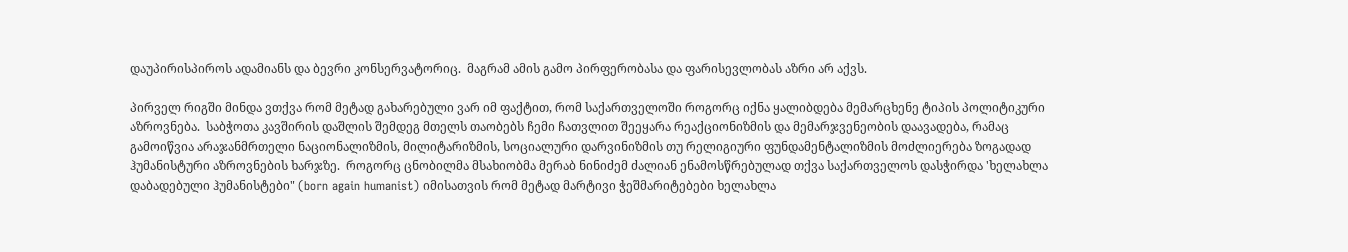დაუპირისპიროს ადამიანს და ბევრი კონსერვატორიც.  მაგრამ ამის გამო პირფერობასა და ფარისევლობას აზრი არ აქვს.

პირველ რიგში მინდა ვთქვა რომ მეტად გახარებული ვარ იმ ფაქტით, რომ საქართველოში როგორც იქნა ყალიბდება მემარცხენე ტიპის პოლიტიკური აზროვნება.  საბჭოთა კავშირის დაშლის შემდეგ მთელს თაობებს ჩემი ჩათვლით შეეყარა რეაქციონიზმის და მემარჯვენეობის დაავადება, რამაც გამოიწვია არაჯანმრთელი ნაციონალიზმის, მილიტარიზმის, სოციალური დარვინიზმის თუ რელიგიური ფუნდამენტალიზმის მოძლიერება ზოგადად ჰუმანისტური აზროვნების ხარჯზე.  როგორც ცნობილმა მსახიობმა მერაბ ნინიძემ ძალიან ენამოსწრებულად თქვა საქართველოს დასჭირდა 'ხელახლა დაბადებული ჰუმანისტები" (born again humanist) იმისათვის რომ მეტად მარტივი ჭეშმარიტებები ხელახლა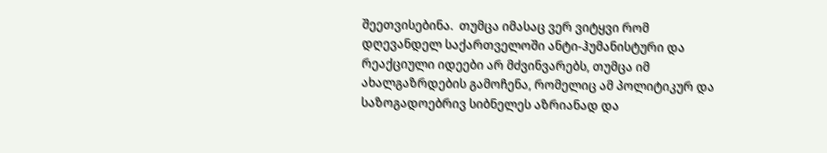შეეთვისებინა.  თუმცა იმასაც ვერ ვიტყვი რომ დღევანდელ საქართველოში ანტი-ჰუმანისტური და რეაქციული იდეები არ მძვინვარებს, თუმცა იმ ახალგაზრდების გამოჩენა, რომელიც ამ პოლიტიკურ და საზოგადოებრივ სიბნელეს აზრიანად და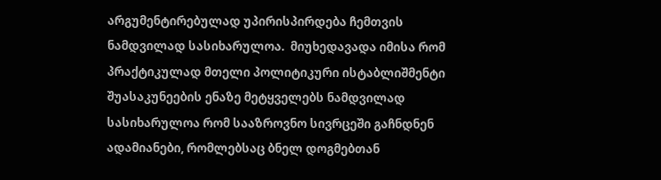არგუმენტირებულად უპირისპირდება ჩემთვის ნამდვილად სასიხარულოა.  მიუხედავადა იმისა რომ პრაქტიკულად მთელი პოლიტიკური ისტაბლიშმენტი შუასაკუნეების ენაზე მეტყველებს ნამდვილად სასიხარულოა რომ სააზროვნო სივრცეში გაჩნდნენ ადამიანები, რომლებსაც ბნელ დოგმებთან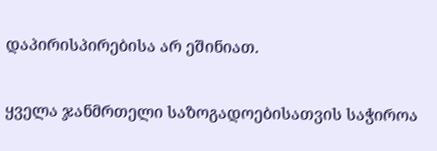დაპირისპირებისა არ ეშინიათ.

ყველა ჯანმრთელი საზოგადოებისათვის საჭიროა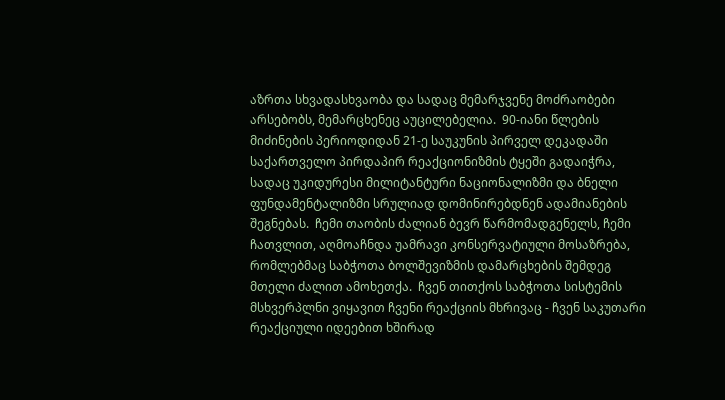აზრთა სხვადასხვაობა და სადაც მემარჯვენე მოძრაობები არსებობს, მემარცხენეც აუცილებელია.  90-იანი წლების მიძინების პერიოდიდან 21-ე საუკუნის პირველ დეკადაში საქართველო პირდაპირ რეაქციონიზმის ტყეში გადაიჭრა, სადაც უკიდურესი მილიტანტური ნაციონალიზმი და ბნელი ფუნდამენტალიზმი სრულიად დომინირებდნენ ადამიანების შეგნებას.  ჩემი თაობის ძალიან ბევრ წარმომადგენელს, ჩემი ჩათვლით, აღმოაჩნდა უამრავი კონსერვატიული მოსაზრება, რომლებმაც საბჭოთა ბოლშევიზმის დამარცხების შემდეგ მთელი ძალით ამოხეთქა.  ჩვენ თითქოს საბჭოთა სისტემის მსხვერპლნი ვიყავით ჩვენი რეაქციის მხრივაც - ჩვენ საკუთარი რეაქციული იდეებით ხშირად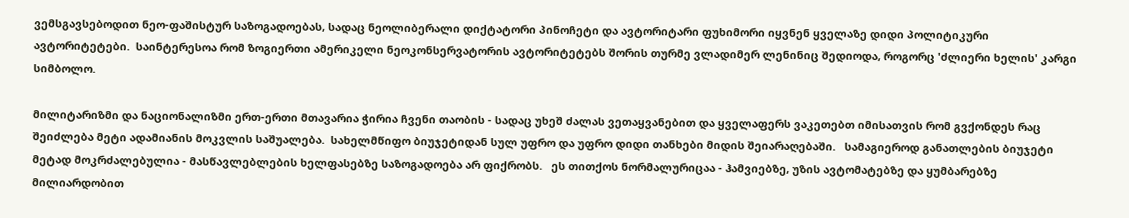ვემსგავსებოდით ნეო-ფაშისტურ საზოგადოებას, სადაც ნეოლიბერალი დიქტატორი პინოჩეტი და ავტორიტარი ფუხიმორი იყვნენ ყველაზე დიდი პოლიტიკური ავტორიტეტები.  საინტერესოა რომ ზოგიერთი ამერიკელი ნეოკონსერვატორის ავტორიტეტებს შორის თურმე ვლადიმერ ლენინიც შედიოდა, როგორც 'ძლიერი ხელის' კარგი სიმბოლო.

მილიტარიზმი და ნაციონალიზმი ერთ-ერთი მთავარია ჭირია ჩვენი თაობის - სადაც უხეშ ძალას ვეთაყვანებით და ყველაფერს ვაკეთებთ იმისათვის რომ გვქონდეს რაც შეიძლება მეტი ადამიანის მოკვლის საშუალება.  სახელმწიფო ბიუჯეტიდან სულ უფრო და უფრო დიდი თანხები მიდის შეიარაღებაში.   სამაგიეროდ განათლების ბიუჯეტი მეტად მოკრძალებულია - მასწავლებლების ხელფასებზე საზოგადოება არ ფიქრობს.   ეს თითქოს ნორმალურიცაა - ჰამვიებზე, უზის ავტომატებზე და ყუმბარებზე მილიარდობით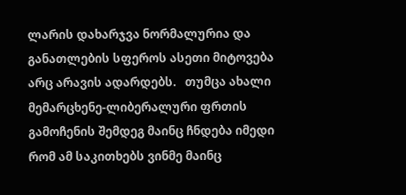ლარის დახარჯვა ნორმალურია და განათლების სფეროს ასეთი მიტოვება არც არავის ადარდებს.   თუმცა ახალი მემარცხენე-ლიბერალური ფრთის გამოჩენის შემდეგ მაინც ჩნდება იმედი რომ ამ საკითხებს ვინმე მაინც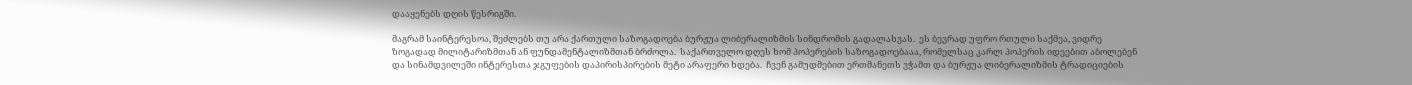დააყენებს დღის წესრიგში.

მაგრამ საინტერესოა, შეძლებს თუ არა ქართული საზოგადოება ბურჟუა ლიბერალიზმის სინდრომის გადალახვას.  ეს ბევრად უფრო რთული საქმეა, ვიდრე ზოგადად მილიტარიზმთან ან ფუნდამენტალიზმთან ბრძოლა.  საქართველო დღეს ხომ პოპერების საზოგადოებააა, რომელსაც კარლ პოპერის იდეებით აბოლებენ და სინამდვილეში ინტერესთა ჯგუფების დაპირისპირების მეტი არაფერი ხდება.  ჩვენ გამუდმებით ერთმანეთს ვჭამთ და ბურჟუა ლიბერალიზმის ტრადიციების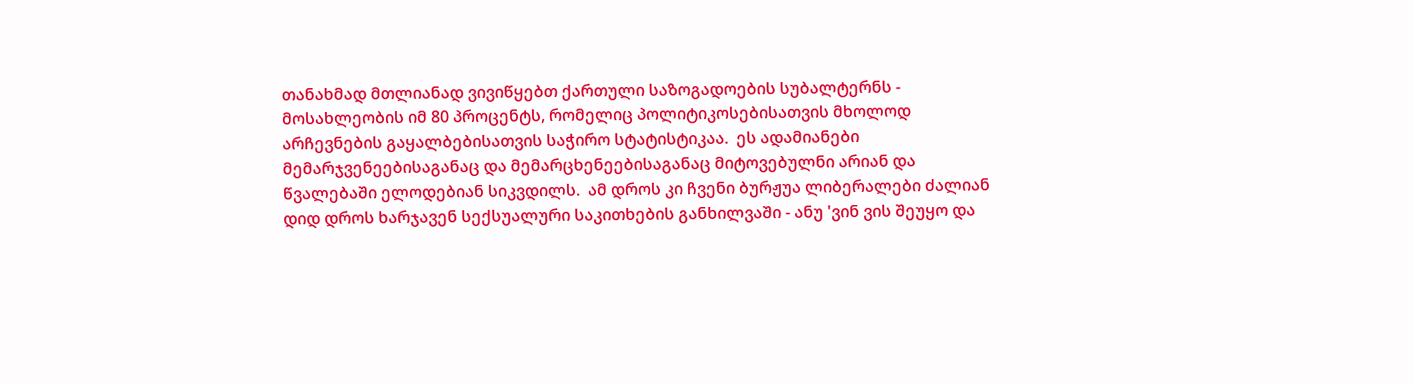თანახმად მთლიანად ვივიწყებთ ქართული საზოგადოების სუბალტერნს - მოსახლეობის იმ 80 პროცენტს, რომელიც პოლიტიკოსებისათვის მხოლოდ არჩევნების გაყალბებისათვის საჭირო სტატისტიკაა.  ეს ადამიანები მემარჯვენეებისაგანაც და მემარცხენეებისაგანაც მიტოვებულნი არიან და წვალებაში ელოდებიან სიკვდილს.  ამ დროს კი ჩვენი ბურჟუა ლიბერალები ძალიან დიდ დროს ხარჯავენ სექსუალური საკითხების განხილვაში - ანუ 'ვინ ვის შეუყო და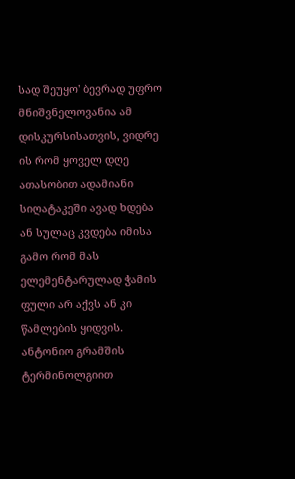სად შეუყო' ბევრად უფრო მნიშვნელოვანია ამ დისკურსისათვის, ვიდრე ის რომ ყოველ დღე ათასობით ადამიანი სიღატაკეში ავად ხდება ან სულაც კვდება იმისა გამო რომ მას ელემენტარულად ჭამის ფული არ აქვს ან კი წამლების ყიდვის.  ანტონიო გრამშის ტერმინოლგიით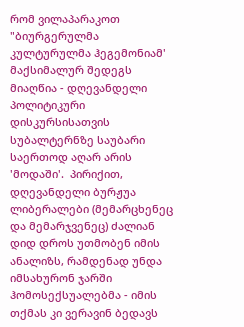რომ ვილაპარაკოთ "ბიურგერულმა კულტურულმა ჰეგემონიამ' მაქსიმალურ შედეგს მიაღწია - დღევანდელი პოლიტიკური დისკურსისათვის სუბალტერნზე საუბარი საერთოდ აღარ არის 'მოდაში'.  პირიქით, დღევანდელი ბურჟუა ლიბერალები (მემარცხენეც და მემარჯვენეც) ძალიან დიდ დროს უთმობენ იმის ანალიზს, რამდენად უნდა იმსახურონ ჯარში ჰომოსექსუალებმა - იმის თქმას კი ვერავინ ბედავს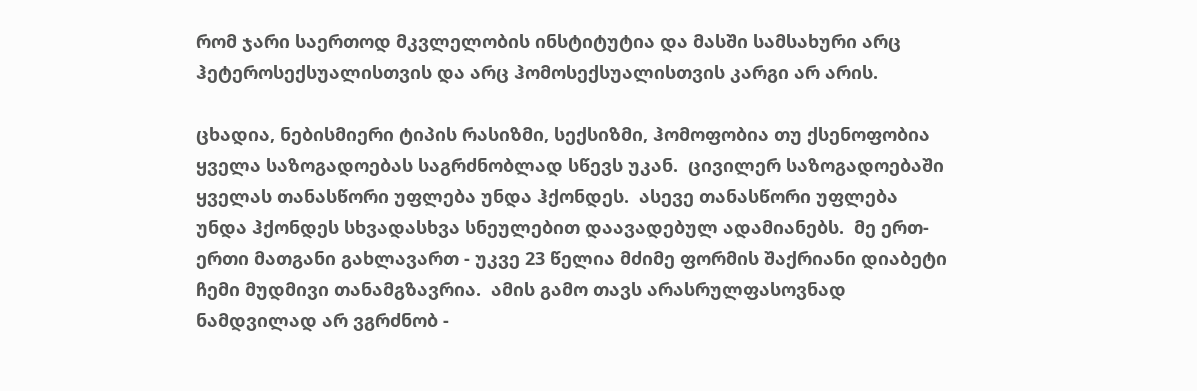რომ ჯარი საერთოდ მკვლელობის ინსტიტუტია და მასში სამსახური არც ჰეტეროსექსუალისთვის და არც ჰომოსექსუალისთვის კარგი არ არის.

ცხადია, ნებისმიერი ტიპის რასიზმი, სექსიზმი, ჰომოფობია თუ ქსენოფობია ყველა საზოგადოებას საგრძნობლად სწევს უკან.  ცივილერ საზოგადოებაში ყველას თანასწორი უფლება უნდა ჰქონდეს.  ასევე თანასწორი უფლება უნდა ჰქონდეს სხვადასხვა სნეულებით დაავადებულ ადამიანებს.  მე ერთ-ერთი მათგანი გახლავართ - უკვე 23 წელია მძიმე ფორმის შაქრიანი დიაბეტი ჩემი მუდმივი თანამგზავრია.  ამის გამო თავს არასრულფასოვნად ნამდვილად არ ვგრძნობ -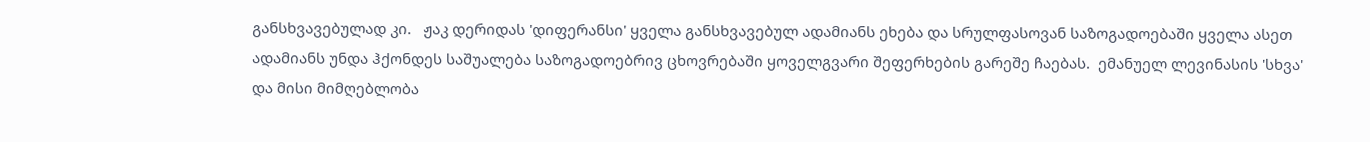განსხვავებულად კი.   ჟაკ დერიდას 'დიფერანსი' ყველა განსხვავებულ ადამიანს ეხება და სრულფასოვან საზოგადოებაში ყველა ასეთ ადამიანს უნდა ჰქონდეს საშუალება საზოგადოებრივ ცხოვრებაში ყოველგვარი შეფერხების გარეშე ჩაებას.  ემანუელ ლევინასის 'სხვა' და მისი მიმღებლობა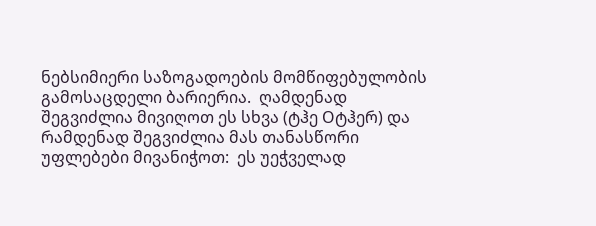ნებსიმიერი საზოგადოების მომწიფებულობის გამოსაცდელი ბარიერია.  ღამდენად შეგვიძლია მივიღოთ ეს სხვა (ტჰე Oტჰერ) და რამდენად შეგვიძლია მას თანასწორი უფლებები მივანიჭოთ:  ეს უეჭველად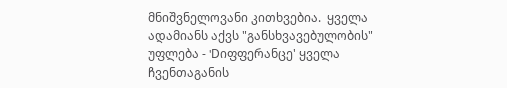მნიშვნელოვანი კითხვებია.  ყველა ადამიანს აქვს "განსხვავებულობის" უფლება - 'Dიფფერანცე' ყველა ჩვენთაგანის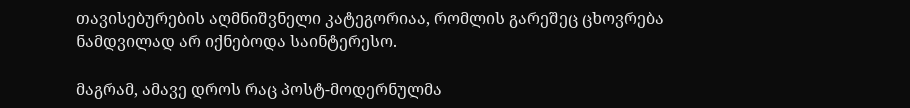თავისებურების აღმნიშვნელი კატეგორიაა, რომლის გარეშეც ცხოვრება ნამდვილად არ იქნებოდა საინტერესო.

მაგრამ, ამავე დროს რაც პოსტ-მოდერნულმა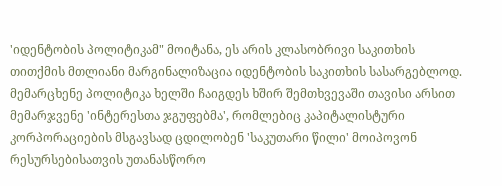'იდენტობის პოლიტიკამ" მოიტანა, ეს არის კლასობრივი საკითხის თითქმის მთლიანი მარგინალიზაცია იდენტობის საკითხის სასარგებლოდ.   მემარცხენე პოლიტიკა ხელში ჩაიგდეს ხშირ შემთხვევაში თავისი არსით მემარჯვენე 'ინტერესთა ჯგუფებმა', რომლებიც კაპიტალისტური კორპორაციების მსგავსად ცდილობენ 'საკუთარი წილი' მოიპოვონ რესურსებისათვის უთანასწორო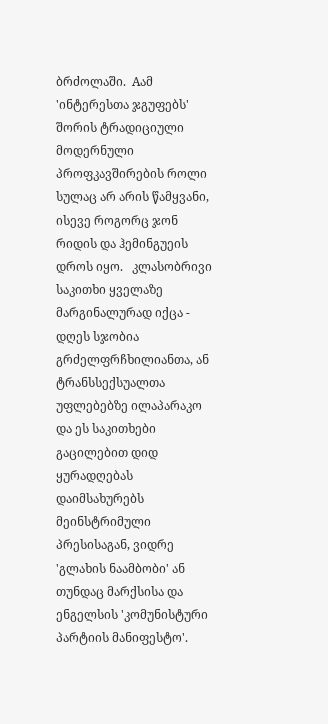ბრძოლაში.  Aამ 'ინტერესთა ჯგუფებს' შორის ტრადიციული მოდერნული პროფკავშირების როლი სულაც არ არის წამყვანი, ისევე როგორც ჯონ რიდის და ჰემინგუეის დროს იყო.   კლასობრივი საკითხი ყველაზე მარგინალურად იქცა - დღეს სჯობია გრძელფრჩხილიანთა, ან ტრანსსექსუალთა უფლებებზე ილაპარაკო და ეს საკითხები გაცილებით დიდ ყურადღებას დაიმსახურებს მეინსტრიმული პრესისაგან, ვიდრე 'გლახის ნაამბობი' ან თუნდაც მარქსისა და ენგელსის 'კომუნისტური პარტიის მანიფესტო'.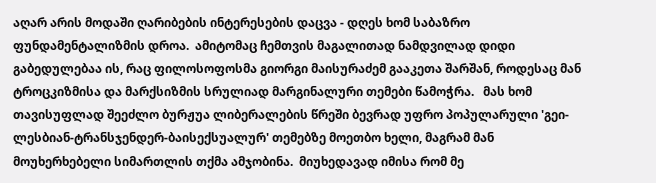აღარ არის მოდაში ღარიბების ინტერესების დაცვა - დღეს ხომ საბაზრო ფუნდამენტალიზმის დროა.  ამიტომაც ჩემთვის მაგალითად ნამდვილად დიდი გაბედულებაა ის, რაც ფილოსოფოსმა გიორგი მაისურაძემ გააკეთა შარშან, როდესაც მან ტროცკიზმისა და მარქსიზმის სრულიად მარგინალური თემები წამოჭრა.   მას ხომ თავისუფლად შეეძლო ბურჟუა ლიბერალების წრეში ბევრად უფრო პოპულარული 'გეი-ლესბიან-ტრანსჯენდერ-ბაისექსუალურ' თემებზე მოეთბო ხელი, მაგრამ მან მოუხერხებელი სიმართლის თქმა ამჯობინა.  მიუხედავად იმისა რომ მე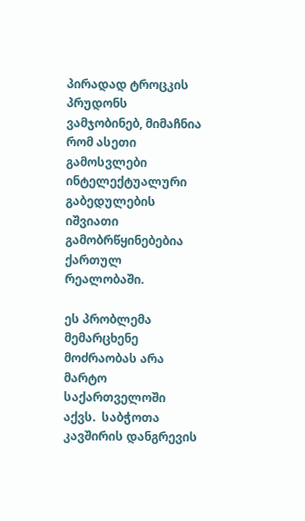პირადად ტროცკის პრუდონს ვამჯობინებ, მიმაჩნია რომ ასეთი გამოსვლები ინტელექტუალური გაბედულების იშვიათი გამობრწყინებებია ქართულ რეალობაში.

ეს პრობლემა მემარცხენე მოძრაობას არა მარტო საქართველოში აქვს.  საბჭოთა კავშირის დანგრევის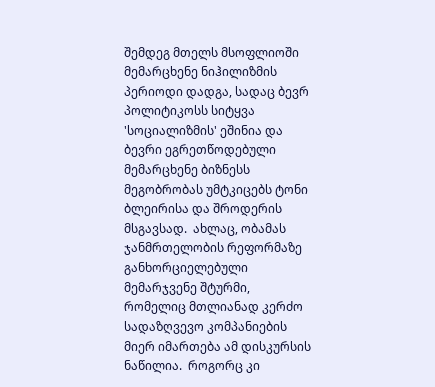შემდეგ მთელს მსოფლიოში მემარცხენე ნიჰილიზმის პერიოდი დადგა, სადაც ბევრ პოლიტიკოსს სიტყვა 'სოციალიზმის' ეშინია და ბევრი ეგრეთწოდებული მემარცხენე ბიზნესს მეგობრობას უმტკიცებს ტონი ბლეირისა და შროდერის მსგავსად.  ახლაც, ობამას ჯანმრთელობის რეფორმაზე განხორციელებული მემარჯვენე შტურმი, რომელიც მთლიანად კერძო სადაზღვევო კომპანიების მიერ იმართება ამ დისკურსის ნაწილია.  როგორც კი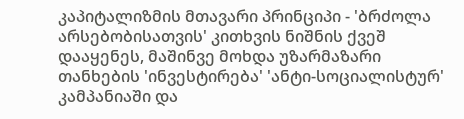კაპიტალიზმის მთავარი პრინციპი - 'ბრძოლა არსებობისათვის' კითხვის ნიშნის ქვეშ დააყენეს, მაშინვე მოხდა უზარმაზარი თანხების 'ინვესტირება' 'ანტი-სოციალისტურ' კამპანიაში და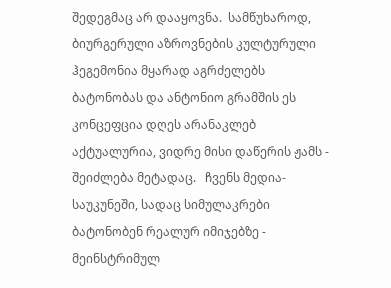შედეგმაც არ დააყოვნა.  სამწუხაროდ, ბიურგერული აზროვნების კულტურული ჰეგემონია მყარად აგრძელებს ბატონობას და ანტონიო გრამშის ეს კონცეფცია დღეს არანაკლებ აქტუალურია, ვიდრე მისი დაწერის ჟამს - შეიძლება მეტადაც.   ჩვენს მედია-საუკუნეში, სადაც სიმულაკრები ბატონობენ რეალურ იმიჯებზე - მეინსტრიმულ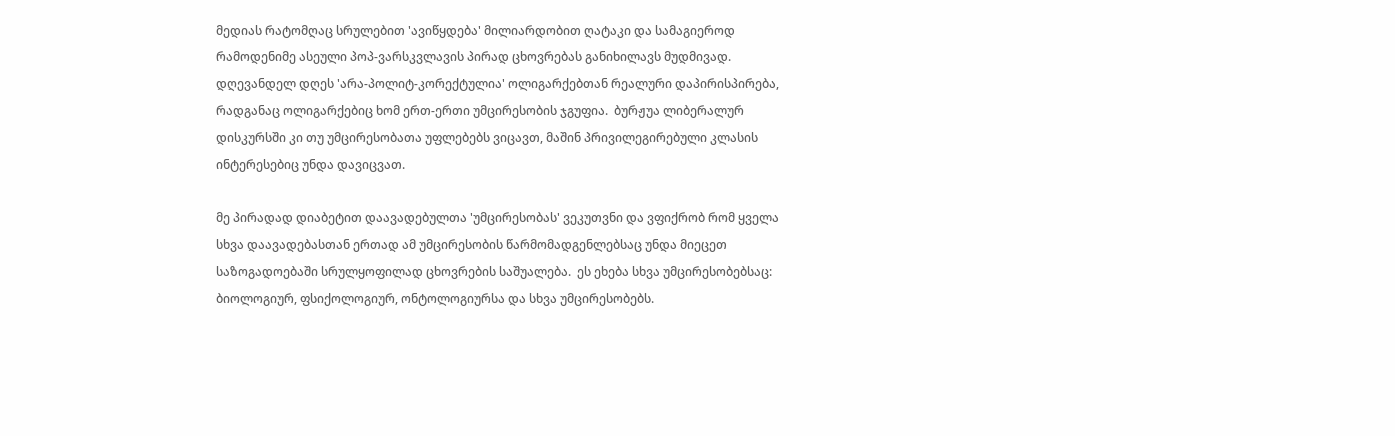მედიას რატომღაც სრულებით 'ავიწყდება' მილიარდობით ღატაკი და სამაგიეროდ რამოდენიმე ასეული პოპ-ვარსკვლავის პირად ცხოვრებას განიხილავს მუდმივად.  დღევანდელ დღეს 'არა-პოლიტ-კორექტულია' ოლიგარქებთან რეალური დაპირისპირება, რადგანაც ოლიგარქებიც ხომ ერთ-ერთი უმცირესობის ჯგუფია.  ბურჟუა ლიბერალურ დისკურსში კი თუ უმცირესობათა უფლებებს ვიცავთ, მაშინ პრივილეგირებული კლასის ინტერესებიც უნდა დავიცვათ.

მე პირადად დიაბეტით დაავადებულთა 'უმცირესობას' ვეკუთვნი და ვფიქრობ რომ ყველა სხვა დაავადებასთან ერთად ამ უმცირესობის წარმომადგენლებსაც უნდა მიეცეთ საზოგადოებაში სრულყოფილად ცხოვრების საშუალება.  ეს ეხება სხვა უმცირესობებსაც:  ბიოლოგიურ, ფსიქოლოგიურ, ონტოლოგიურსა და სხვა უმცირესობებს.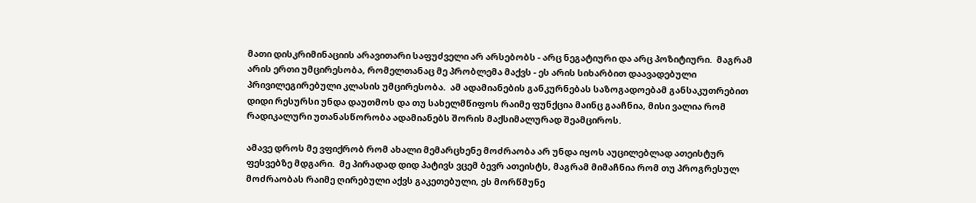მათი დისკრიმინაციის არავითარი საფუძველი არ არსებობს - არც ნეგატიური და არც პოზიტიური.  მაგრამ არის ერთი უმცირესობა, რომელთანაც მე პრობლემა მაქვს - ეს არის სიხარბით დაავადებული პრივილეგირებული კლასის უმცირესობა.  ამ ადამიანების განკურნებას საზოგადოებამ განსაკუთრებით დიდი რესურსი უნდა დაუთმოს და თუ სახელმწიფოს რაიმე ფუნქცია მაინც გააჩნია, მისი ვალია რომ რადიკალური უთანასწორობა ადამიანებს შორის მაქსიმალურად შეამციროს.

ამავე დროს მე ვფიქრობ რომ ახალი მემარცხენე მოძრაობა არ უნდა იყოს აუცილებლად ათეისტურ ფესვებზე მდგარი.  მე პირადად დიდ პატივს ვცემ ბევრ ათეისტს, მაგრამ მიმაჩნია რომ თუ პროგრესულ მოძრაობას რაიმე ღირებული აქვს გაკეთებული, ეს მორწმუნე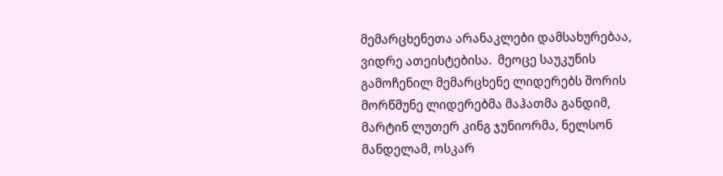მემარცხენეთა არანაკლები დამსახურებაა, ვიდრე ათეისტებისა.  მეოცე საუკუნის გამოჩენილ მემარცხენე ლიდერებს შორის მორწმუნე ლიდერებმა მაჰათმა განდიმ, მარტინ ლუთერ კინგ ჯუნიორმა, ნელსონ მანდელამ, ოსკარ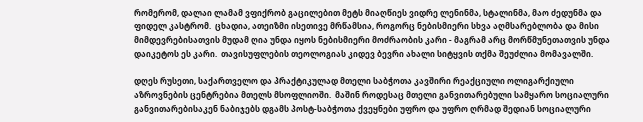რომერომ, დალაი ლამამ ვფიქრობ გაცილებით მეტს მიაღწიეს ვიდრე ლენინმა, სტალინმა, მაო ძედუნმა და ფიდელ კასტრომ.  ცხადია, ათეიზმი ისეთივე მრწამსია, როგორც ნებისმიერი სხვა აღმსარებლობა და მისი მიმდევრებისათვის მუდამ ღია უნდა იყოს ნებისმიერი მოძრაობის კარი - მაგრამ არც მორწმუნეთათვის უნდა დაიკეტოს ეს კარი.  თავისუფლების თეოლოგიას კიდევ ბევრი ახალი სიტყვის თქმა შეუძლია მომავალში.

დღეს რუსეთი, საქართველო და პრაქტიკულად მთელი საბჭოთა კავშირი რეაქციული ოლიგარქიული აზროვნების ცენტრებია მთელს მსოფლიოში.  მაშინ როდესაც მთელი განვითარებული სამყარო სოციალური განვითარებისაკენ ნაბიჯებს დგამს პოსტ-საბჭოთა ქვეყნები უფრო და უფრო ღრმად შედიან სოციალური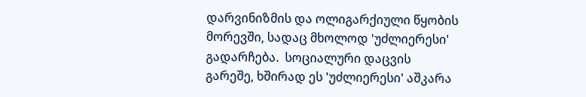დარვინიზმის და ოლიგარქიული წყობის მორევში, სადაც მხოლოდ 'უძლიერესი' გადარჩება.  სოციალური დაცვის გარეშე, ხშირად ეს 'უძლიერესი' აშკარა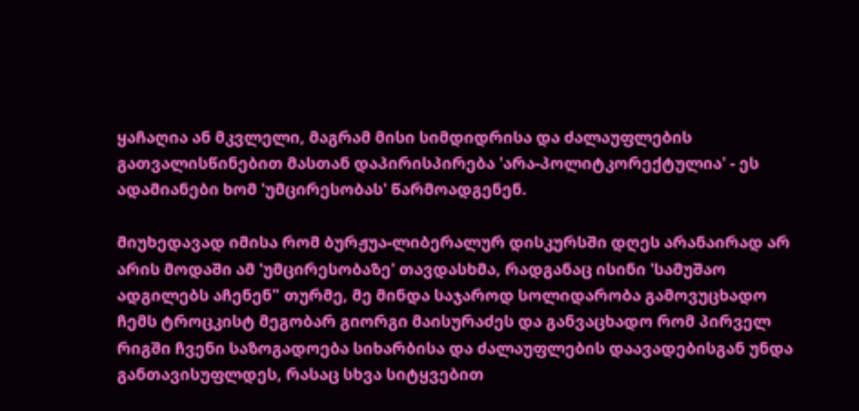ყაჩაღია ან მკვლელი, მაგრამ მისი სიმდიდრისა და ძალაუფლების გათვალისწინებით მასთან დაპირისპირება 'არა-პოლიტკორექტულია' - ეს ადამიანები ხომ 'უმცირესობას' წარმოადგენენ.

მიუხედავად იმისა რომ ბურჟუა-ლიბერალურ დისკურსში დღეს არანაირად არ არის მოდაში ამ 'უმცირესობაზე' თავდასხმა, რადგანაც ისინი 'სამუშაო ადგილებს აჩენენ" თურმე, მე მინდა საჯაროდ სოლიდარობა გამოვუცხადო ჩემს ტროცკისტ მეგობარ გიორგი მაისურაძეს და განვაცხადო რომ პირველ რიგში ჩვენი საზოგადოება სიხარბისა და ძალაუფლების დაავადებისგან უნდა განთავისუფლდეს, რასაც სხვა სიტყვებით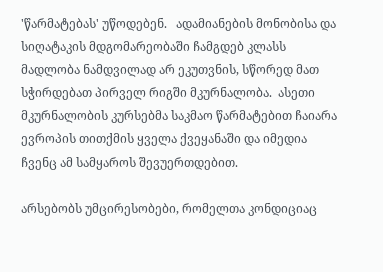'წარმატებას' უწოდებენ.   ადამიანების მონობისა და სიღატაკის მდგომარეობაში ჩამგდებ კლასს მადლობა ნამდვილად არ ეკუთვნის, სწორედ მათ სჭირდებათ პირველ რიგში მკურნალობა.  ასეთი მკურნალობის კურსებმა საკმაო წარმატებით ჩაიარა ევროპის თითქმის ყველა ქვეყანაში და იმედია ჩვენც ამ სამყაროს შევუერთდებით.

არსებობს უმცირესობები, რომელთა კონდიციაც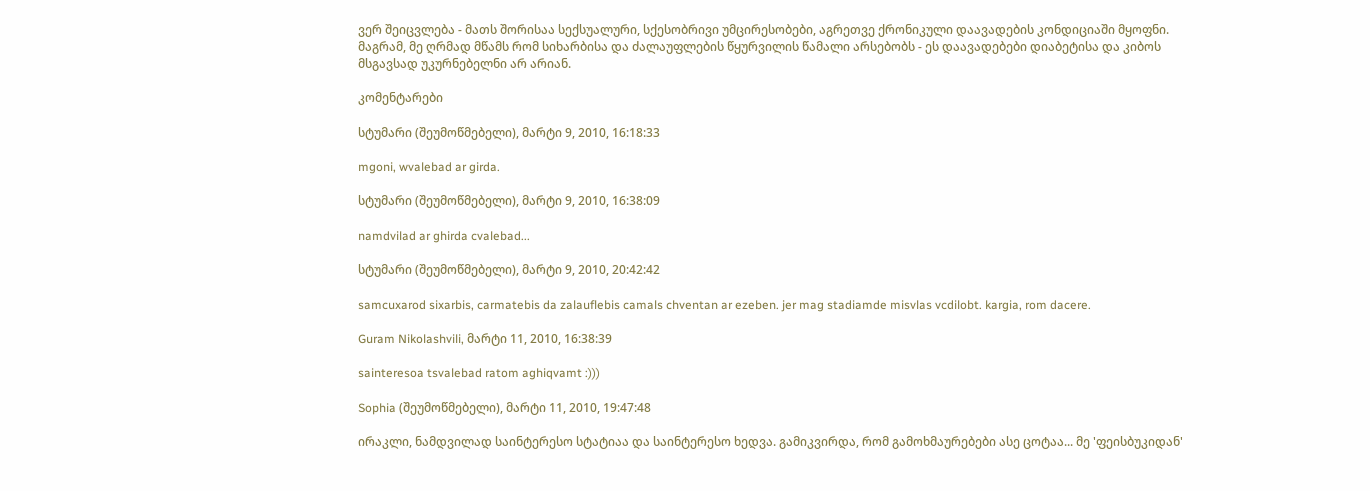ვერ შეიცვლება - მათს შორისაა სექსუალური, სქესობრივი უმცირესობები, აგრეთვე ქრონიკული დაავადების კონდიციაში მყოფნი.   მაგრამ, მე ღრმად მწამს რომ სიხარბისა და ძალაუფლების წყურვილის წამალი არსებობს - ეს დაავადებები დიაბეტისა და კიბოს მსგავსად უკურნებელნი არ არიან.

კომენტარები

სტუმარი (შეუმოწმებელი), მარტი 9, 2010, 16:18:33

mgoni, wvalebad ar girda.

სტუმარი (შეუმოწმებელი), მარტი 9, 2010, 16:38:09

namdvilad ar ghirda cvalebad...

სტუმარი (შეუმოწმებელი), მარტი 9, 2010, 20:42:42

samcuxarod sixarbis, carmatebis da zalauflebis camals chventan ar ezeben. jer mag stadiamde misvlas vcdilobt. kargia, rom dacere.

Guram Nikolashvili, მარტი 11, 2010, 16:38:39

sainteresoa tsvalebad ratom aghiqvamt :)))

Sophia (შეუმოწმებელი), მარტი 11, 2010, 19:47:48

ირაკლი, ნამდვილად საინტერესო სტატიაა და საინტერესო ხედვა. გამიკვირდა, რომ გამოხმაურებები ასე ცოტაა... მე 'ფეისბუკიდან'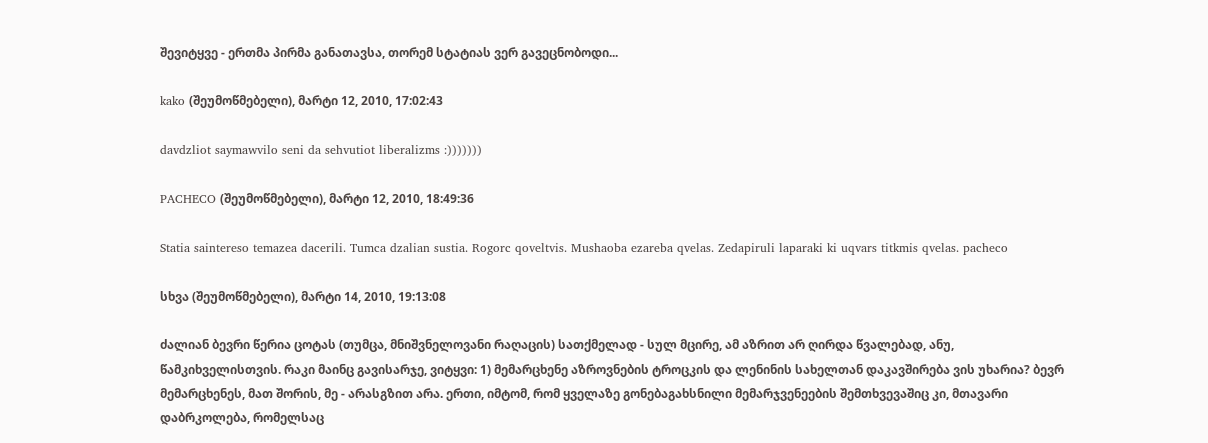შევიტყვე - ერთმა პირმა განათავსა, თორემ სტატიას ვერ გავეცნობოდი...

kako (შეუმოწმებელი), მარტი 12, 2010, 17:02:43

davdzliot saymawvilo seni da sehvutiot liberalizms :)))))))

PACHECO (შეუმოწმებელი), მარტი 12, 2010, 18:49:36

Statia saintereso temazea dacerili. Tumca dzalian sustia. Rogorc qoveltvis. Mushaoba ezareba qvelas. Zedapiruli laparaki ki uqvars titkmis qvelas. pacheco

სხვა (შეუმოწმებელი), მარტი 14, 2010, 19:13:08

ძალიან ბევრი წერია ცოტას (თუმცა, მნიშვნელოვანი რაღაცის) სათქმელად - სულ მცირე, ამ აზრით არ ღირდა წვალებად, ანუ, წამკიხველისთვის. რაკი მაინც გავისარჯე, ვიტყვი: 1) მემარცხენე აზროვნების ტროცკის და ლენინის სახელთან დაკავშირება ვის უხარია? ბევრ მემარცხენეს, მათ შორის, მე - არასგზით არა. ერთი, იმტომ, რომ ყველაზე გონებაგახსნილი მემარჯვენეების შემთხვევაშიც კი, მთავარი დაბრკოლება, რომელსაც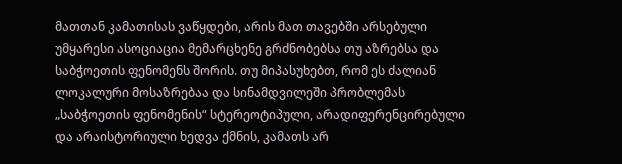მათთან კამათისას ვაწყდები, არის მათ თავებში არსებული უმყარესი ასოციაცია მემარცხენე გრძნობებსა თუ აზრებსა და საბჭოეთის ფენომენს შორის. თუ მიპასუხებთ, რომ ეს ძალიან ლოკალური მოსაზრებაა და სინამდვილეში პრობლემას „საბჭოეთის ფენომენის“ სტერეოტიპული, არადიფერენცირებული და არაისტორიული ხედვა ქმნის, კამათს არ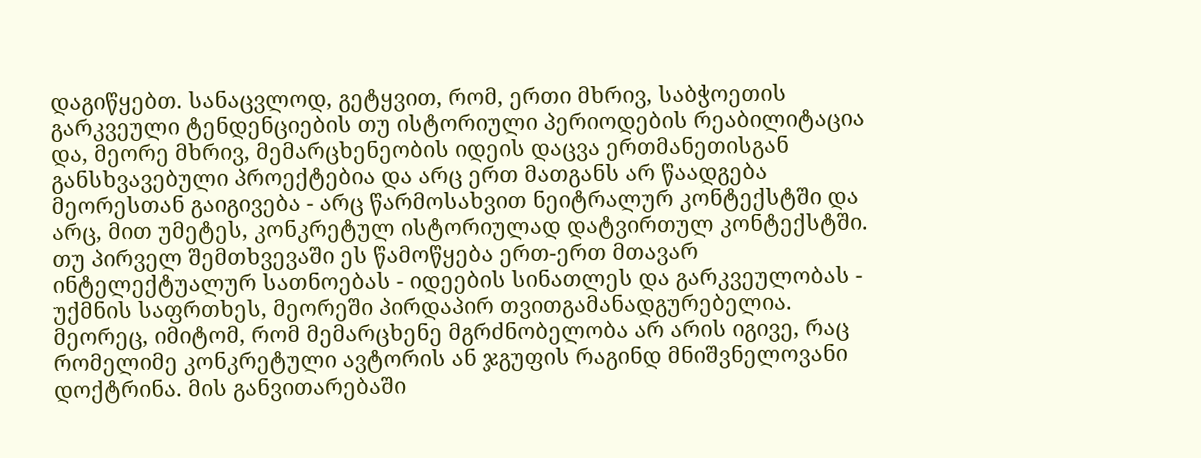დაგიწყებთ. სანაცვლოდ, გეტყვით, რომ, ერთი მხრივ, საბჭოეთის გარკვეული ტენდენციების თუ ისტორიული პერიოდების რეაბილიტაცია და, მეორე მხრივ, მემარცხენეობის იდეის დაცვა ერთმანეთისგან განსხვავებული პროექტებია და არც ერთ მათგანს არ წაადგება მეორესთან გაიგივება - არც წარმოსახვით ნეიტრალურ კონტექსტში და არც, მით უმეტეს, კონკრეტულ ისტორიულად დატვირთულ კონტექსტში. თუ პირველ შემთხვევაში ეს წამოწყება ერთ-ერთ მთავარ ინტელექტუალურ სათნოებას - იდეების სინათლეს და გარკვეულობას - უქმნის საფრთხეს, მეორეში პირდაპირ თვითგამანადგურებელია. მეორეც, იმიტომ, რომ მემარცხენე მგრძნობელობა არ არის იგივე, რაც რომელიმე კონკრეტული ავტორის ან ჯგუფის რაგინდ მნიშვნელოვანი დოქტრინა. მის განვითარებაში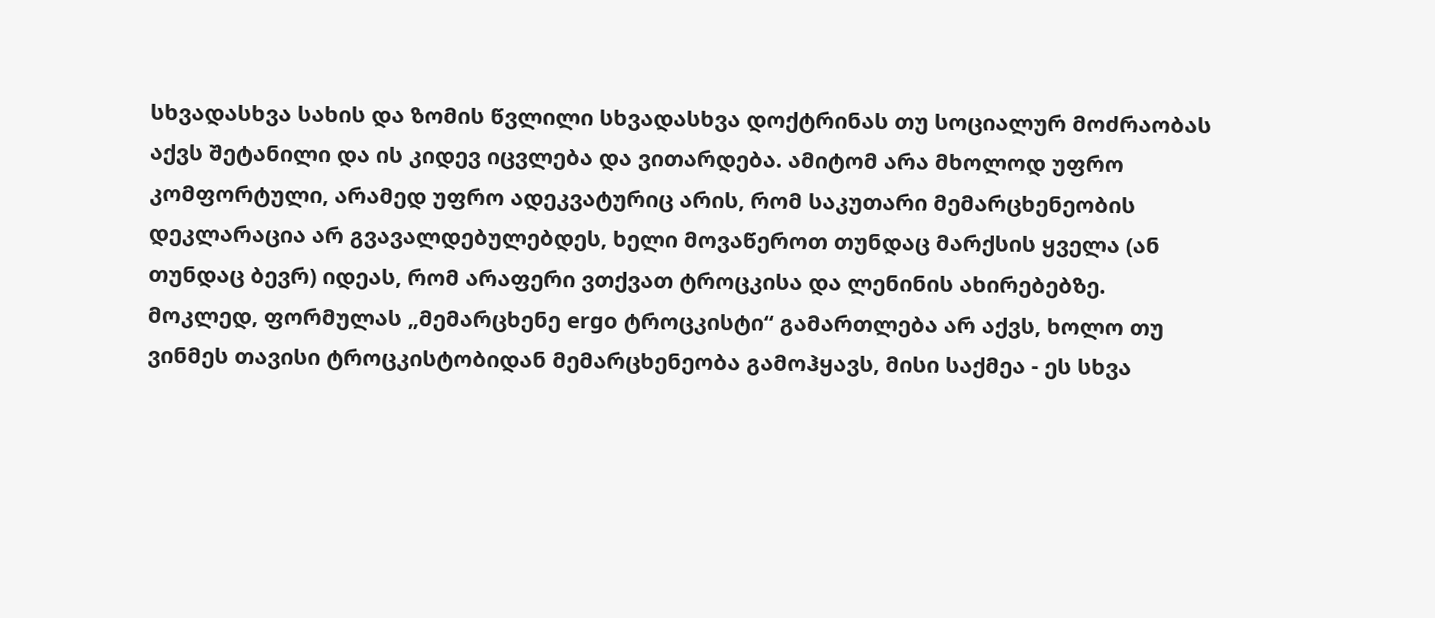სხვადასხვა სახის და ზომის წვლილი სხვადასხვა დოქტრინას თუ სოციალურ მოძრაობას აქვს შეტანილი და ის კიდევ იცვლება და ვითარდება. ამიტომ არა მხოლოდ უფრო კომფორტული, არამედ უფრო ადეკვატურიც არის, რომ საკუთარი მემარცხენეობის დეკლარაცია არ გვავალდებულებდეს, ხელი მოვაწეროთ თუნდაც მარქსის ყველა (ან თუნდაც ბევრ) იდეას, რომ არაფერი ვთქვათ ტროცკისა და ლენინის ახირებებზე. მოკლედ, ფორმულას „მემარცხენე ergo ტროცკისტი“ გამართლება არ აქვს, ხოლო თუ ვინმეს თავისი ტროცკისტობიდან მემარცხენეობა გამოჰყავს, მისი საქმეა - ეს სხვა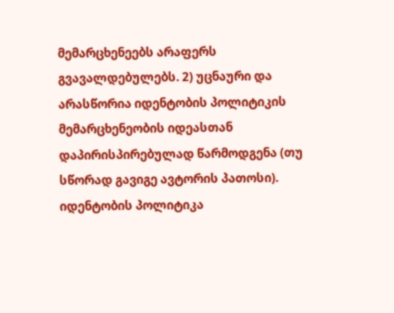მემარცხენეებს არაფერს გვავალდებულებს. 2) უცნაური და არასწორია იდენტობის პოლიტიკის მემარცხენეობის იდეასთან დაპირისპირებულად წარმოდგენა (თუ სწორად გავიგე ავტორის პათოსი). იდენტობის პოლიტიკა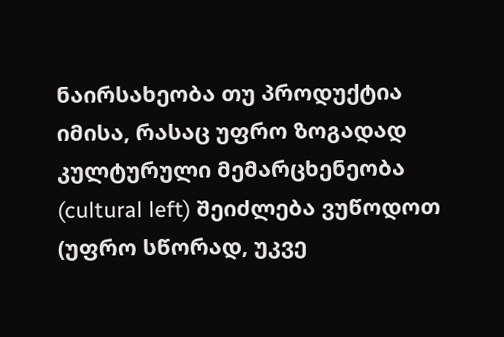ნაირსახეობა თუ პროდუქტია იმისა, რასაც უფრო ზოგადად კულტურული მემარცხენეობა (cultural left) შეიძლება ვუწოდოთ (უფრო სწორად, უკვე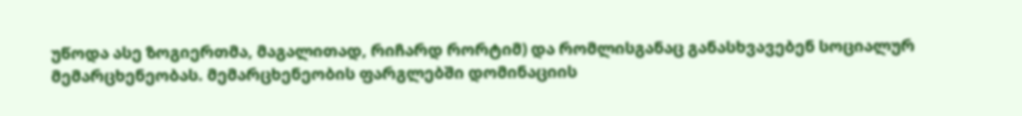უწოდა ასე ზოგიერთმა, მაგალითად, რიჩარდ რორტიმ) და რომლისგანაც განასხვავებენ სოციალურ მემარცხენეობას. მემარცხენეობის ფარგლებში დომინაციის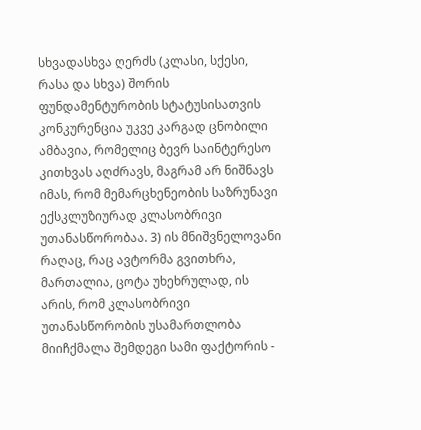სხვადასხვა ღერძს (კლასი, სქესი, რასა და სხვა) შორის ფუნდამენტურობის სტატუსისათვის კონკურენცია უკვე კარგად ცნობილი ამბავია, რომელიც ბევრ საინტერესო კითხვას აღძრავს, მაგრამ არ ნიშნავს იმას, რომ მემარცხენეობის საზრუნავი ექსკლუზიურად კლასობრივი უთანასწორობაა. 3) ის მნიშვნელოვანი რაღაც, რაც ავტორმა გვითხრა, მართალია, ცოტა უხეხრულად, ის არის, რომ კლასობრივი უთანასწორობის უსამართლობა მიიჩქმალა შემდეგი სამი ფაქტორის -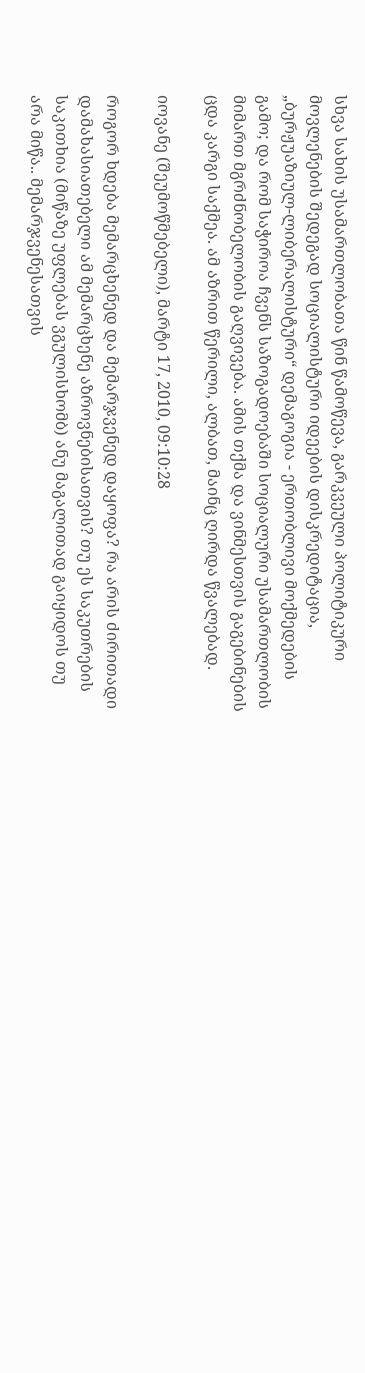სხვა სახის უსამართლობათა წინ წამოწევა, გარკვეული პოლიტიკური მოვლენების შედეგად სოციალისტური იდეების დისკრედიტაცია, „ბურჟუაზიულ-ლიბერალისტური“ დემაგოგია - ერთობლივი მოქმედების გამო; და რომ საჭიროა ჩვენს საზოგადოებაში სოციალური უსამართლობის მიმართ მგრძნობელობის გაღვივება. ამის თქმა და ვინმესთვის გაგებინების ცდა კარგი საქმეა. ამ აზრით წერილი, ალბათ, მაინც ღირდა წვალებად.

იოვანე (შეუმოწმებელი), მარტი 17, 2010, 09:10:28

როგორ ხდება მემარცხენედ და მემარჯვენედ დაყოფა? რა არის ძირითადი დამახასიათებელი ამ მემარცხენე აზროვნებისათვის? თუ ეს საკუთრების საკითხია (მიწაზე უფლებას ვგულისხომბ) ანუ მაგალითად გაიყიდოს თუ არა მიწა.. მემარჯვენესათვის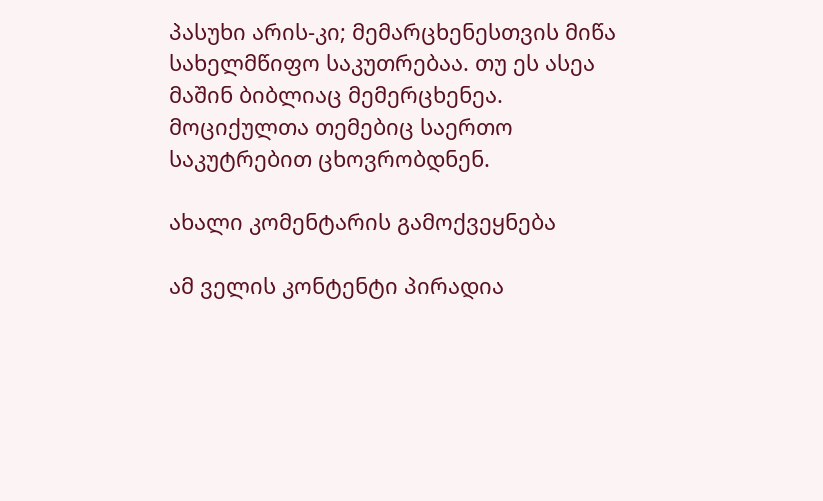პასუხი არის-კი; მემარცხენესთვის მიწა სახელმწიფო საკუთრებაა. თუ ეს ასეა მაშინ ბიბლიაც მემერცხენეა. მოციქულთა თემებიც საერთო საკუტრებით ცხოვრობდნენ.

ახალი კომენტარის გამოქვეყნება

ამ ველის კონტენტი პირადია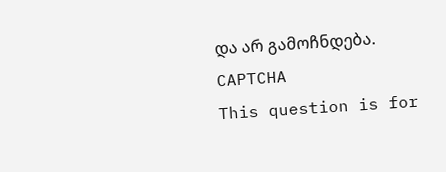და არ გამოჩნდება.
CAPTCHA
This question is for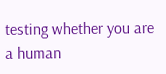testing whether you are a human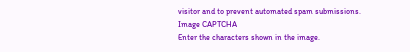visitor and to prevent automated spam submissions.
Image CAPTCHA
Enter the characters shown in the image.